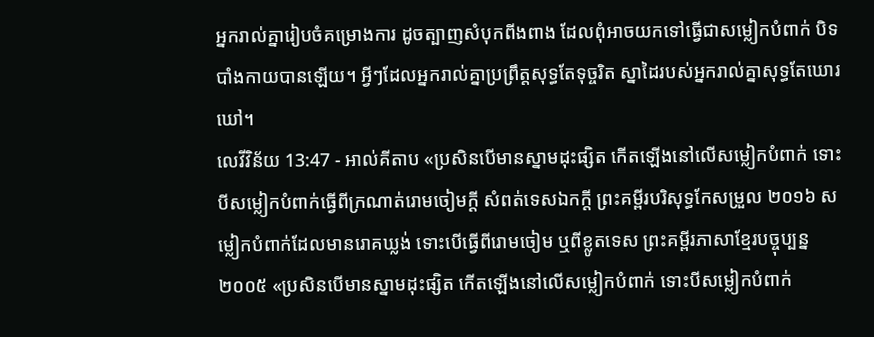អ្នករាល់គ្នារៀបចំគម្រោងការ ដូចត្បាញសំបុកពីងពាង ដែលពុំអាចយកទៅធ្វើជាសម្លៀកបំពាក់ បិទបាំងកាយបានឡើយ។ អ្វីៗដែលអ្នករាល់គ្នាប្រព្រឹត្តសុទ្ធតែទុច្ចរិត ស្នាដៃរបស់អ្នករាល់គ្នាសុទ្ធតែឃោរឃៅ។
លេវីវិន័យ 13:47 - អាល់គីតាប «ប្រសិនបើមានស្នាមដុះផ្សិត កើតឡើងនៅលើសម្លៀកបំពាក់ ទោះបីសម្លៀកបំពាក់ធ្វើពីក្រណាត់រោមចៀមក្តី សំពត់ទេសឯកក្តី ព្រះគម្ពីរបរិសុទ្ធកែសម្រួល ២០១៦ សម្លៀកបំពាក់ដែលមានរោគឃ្លង់ ទោះបើធ្វើពីរោមចៀម ឬពីខ្លូតទេស ព្រះគម្ពីរភាសាខ្មែរបច្ចុប្បន្ន ២០០៥ «ប្រសិនបើមានស្នាមដុះផ្សិត កើតឡើងនៅលើសម្លៀកបំពាក់ ទោះបីសម្លៀកបំពាក់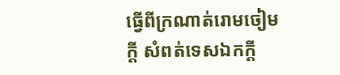ធ្វើពីក្រណាត់រោមចៀមក្ដី សំពត់ទេសឯកក្ដី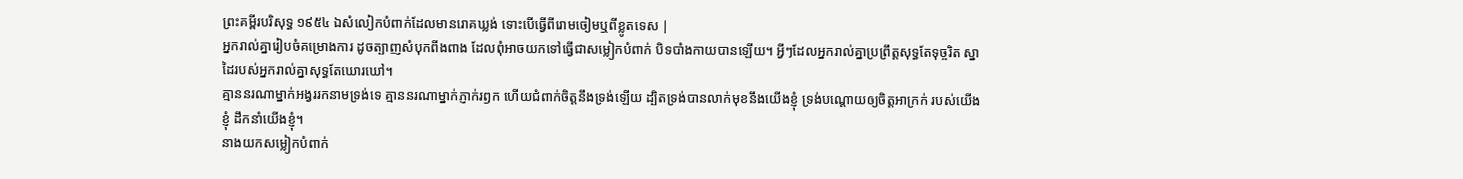ព្រះគម្ពីរបរិសុទ្ធ ១៩៥៤ ឯសំលៀកបំពាក់ដែលមានរោគឃ្លង់ ទោះបើធ្វើពីរោមចៀមឬពីខ្លូតទេស |
អ្នករាល់គ្នារៀបចំគម្រោងការ ដូចត្បាញសំបុកពីងពាង ដែលពុំអាចយកទៅធ្វើជាសម្លៀកបំពាក់ បិទបាំងកាយបានឡើយ។ អ្វីៗដែលអ្នករាល់គ្នាប្រព្រឹត្តសុទ្ធតែទុច្ចរិត ស្នាដៃរបស់អ្នករាល់គ្នាសុទ្ធតែឃោរឃៅ។
គ្មាននរណាម្នាក់អង្វររកនាមទ្រង់ទេ គ្មាននរណាម្នាក់ភ្ញាក់រឭក ហើយជំពាក់ចិត្តនឹងទ្រង់ឡើយ ដ្បិតទ្រង់បានលាក់មុខនឹងយើងខ្ញុំ ទ្រង់បណ្ដោយឲ្យចិត្តអាក្រក់ របស់យើងខ្ញុំ ដឹកនាំយើងខ្ញុំ។
នាងយកសម្លៀកបំពាក់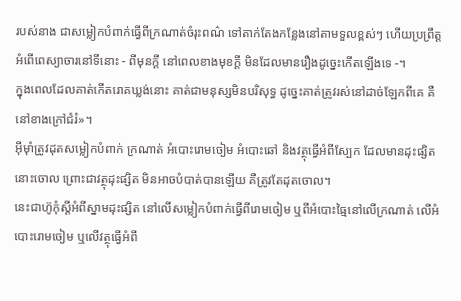របស់នាង ជាសម្លៀកបំពាក់ធ្វើពីក្រណាត់ចំរុះពណ៌ ទៅតាក់តែងកន្លែងនៅតាមទួលខ្ពស់ៗ ហើយប្រព្រឹត្តអំពើពេស្យាចារនៅទីនោះ - ពីមុនក្ដី នៅពេលខាងមុខក្ដី មិនដែលមានរឿងដូច្នេះកើតឡើងទេ -។
ក្នុងពេលដែលគាត់កើតរោគឃ្លង់នោះ គាត់ជាមនុស្សមិនបរិសុទ្ធ ដូច្នេះគាត់ត្រូវរស់នៅដាច់ឡែកពីគេ គឺនៅខាងក្រៅជំរំ»។
អ៊ីមុាំត្រូវដុតសម្លៀកបំពាក់ ក្រណាត់ អំបោះរោមចៀម អំបោះឆៅ និងវត្ថុធ្វើអំពីស្បែក ដែលមានដុះផ្សិតនោះចោល ព្រោះជាវត្ថុដុះផ្សិត មិនអាចបំបាត់បានឡើយ គឺត្រូវតែដុតចោល។
នេះជាហ៊ូកុំស្តីអំពីស្នាមដុះផ្សិត នៅលើសម្លៀកបំពាក់ធ្វើពីរោមចៀម ឬពីអំបោះធ្មៃនៅលើក្រណាត់ លើអំបោះរោមចៀម ឬលើវត្ថុធ្វើអំពី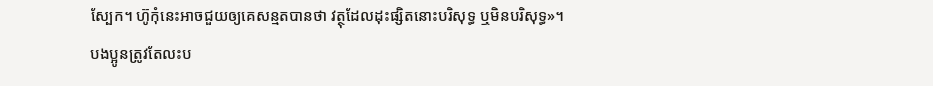ស្បែក។ ហ៊ូកុំនេះអាចជួយឲ្យគេសន្មតបានថា វត្ថុដែលដុះផ្សិតនោះបរិសុទ្ធ ឬមិនបរិសុទ្ធ»។
បងប្អូនត្រូវតែលះប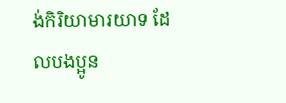ង់កិរិយាមារយាទ ដែលបងប្អូន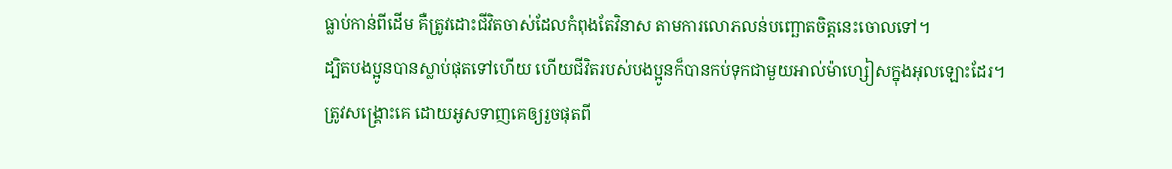ធ្លាប់កាន់ពីដើម គឺត្រូវដោះជីវិតចាស់ដែលកំពុងតែវិនាស តាមការលោភលន់បញ្ឆោតចិត្ដនេះចោលទៅ។
ដ្បិតបងប្អូនបានស្លាប់ផុតទៅហើយ ហើយជីវិតរបស់បងប្អូនក៏បានកប់ទុកជាមួយអាល់ម៉ាហ្សៀសក្នុងអុលឡោះដែរ។
ត្រូវសង្គ្រោះគេ ដោយអូសទាញគេឲ្យរួចផុតពី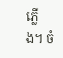ភ្លើង។ ចំ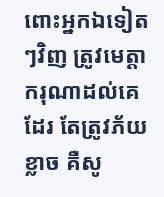ពោះអ្នកឯទៀតៗវិញ ត្រូវមេត្ដាករុណាដល់គេដែរ តែត្រូវភ័យខ្លាច គឺសូ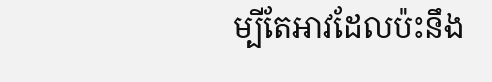ម្បីតែអាវដែលប៉ះនឹង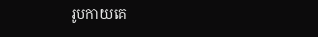រូបកាយគេ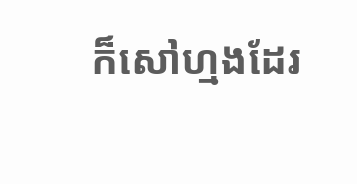ក៏សៅហ្មងដែរ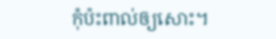កុំប៉ះពាល់ឲ្យសោះ។